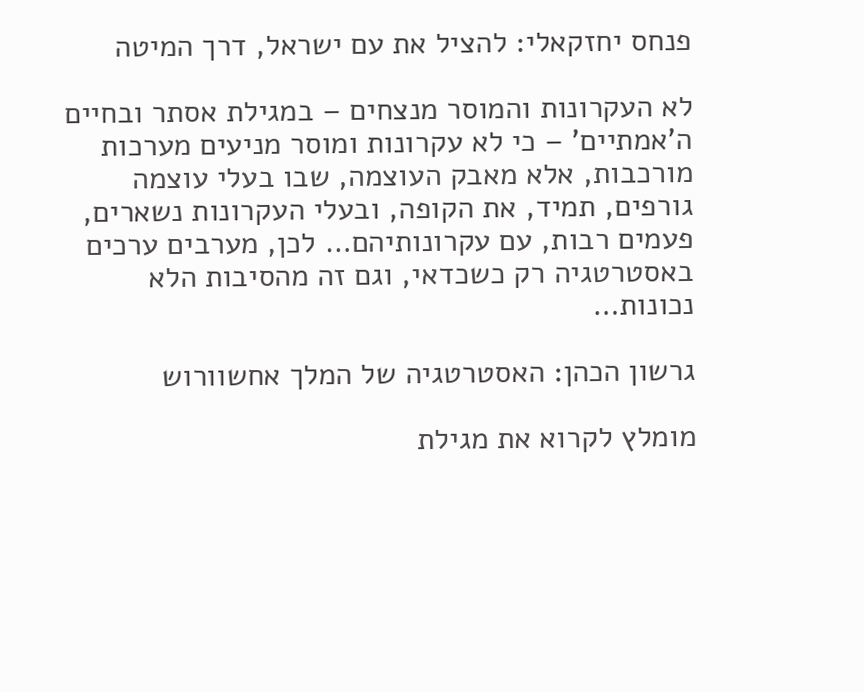פנחס יחזקאלי: להציל את עם ישראל, דרך המיטה

לא העקרונות והמוסר מנצחים – במגילת אסתר ובחיים ה'אמתיים' – כי לא עקרונות ומוסר מניעים מערכות מורכבות, אלא מאבק העוצמה, שבו בעלי עוצמה גורפים, תמיד, את הקופה, ובעלי העקרונות נשארים, פעמים רבות, עם עקרונותיהם… לכן, מערבים ערכים באסטרטגיה רק כשכדאי, וגם זה מהסיבות הלא נכונות…

גרשון הכהן: האסטרטגיה של המלך אחשוורוש

מומלץ לקרוא את מגילת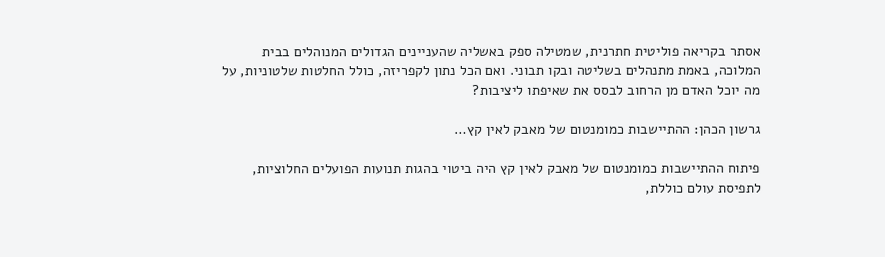אסתר בקריאה פוליטית חתרנית, שמטילה ספק באשליה שהעניינים הגדולים המנוהלים בבית המלוכה, באמת מתנהלים בשליטה ובקו תבוני. ואם הכל נתון לקפריזה, כולל החלטות שלטוניות, על מה יוכל האדם מן הרחוב לבסס את שאיפתו ליציבות?

גרשון הכהן: ההתיישבות כמומנטום של מאבק לאין קץ…

פיתוח ההתיישבות כמומנטום של מאבק לאין קץ היה ביטוי בהגות תנועות הפועלים החלוציות, לתפיסת עולם כוללת,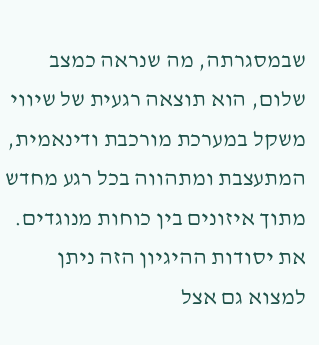שבמסגרתה, מה שנראה כמצב שלום, הוא תוצאה רגעית של שיווי משקל במערכת מורכבת ודינאמית, המתעצבת ומתהווה בכל רגע מחדש מתוך איזונים בין כוחות מנוגדים. את יסודות ההיגיון הזה ניתן למצוא גם אצל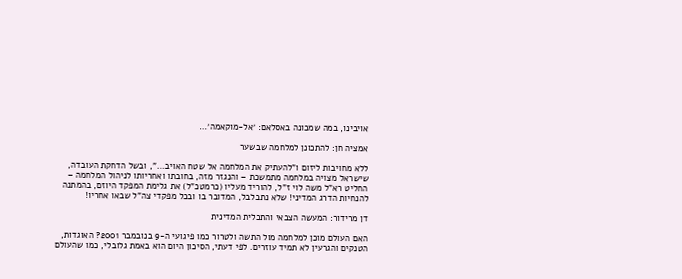אויבינו, במה שמכונה באסלאם: ׳אל-מוקאמה׳…

אמציה חן: להתכונן למלחמה שבשער

ללא מחויבות ליזום ו"להעתיק את המלחמה אל שטח האויב…", ובשל הדחקת העובדה, שישראל מצויה במלחמה מתמשכת – והנגזר מזה, בחובתו ואחריותו לניהול המלחמה – החליט רא"ל משה לוי ז"ל, להוריד מעליו (כרמטכ"ל) את גלימת המפקד היוזם, בהמתנה להנחיות הדרג המדיני! שלא נתבלבל, המדובר בו ובכל מפקדי צה"ל שבאו אחריו!

דן מרידור: המעשה הצבאי והתכלית המדינית

האם העולם מוכן למלחמה מול התשה ולטרור כמו פיגועי ה-9 בנובמבר 2001? האוגדות, הטנקים והגרעין לא תמיד עוזרים. לפי דעתי, הסיכון היום הוא באמת גלובלי, כמו שהעולם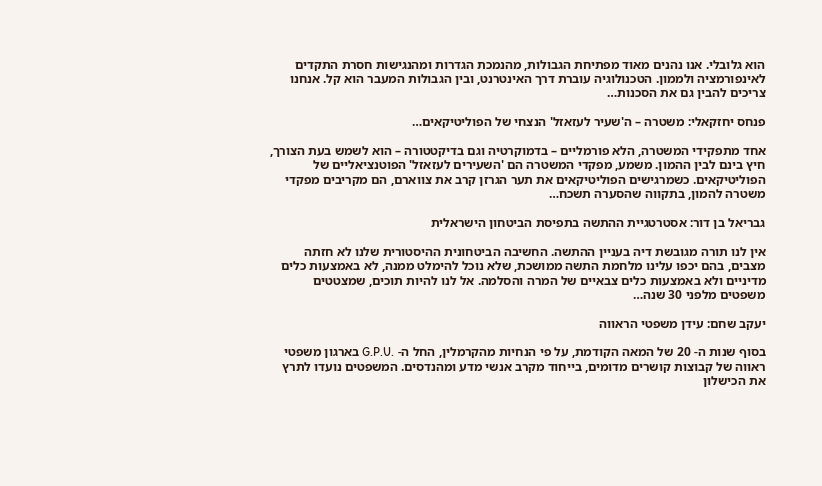הוא גלובלי. אנו נהנים מאוד מפתיחת הגבולות, מהנמכת הגדרות ומהנגישות חסרת התקדים לאינפורמציה ולממון. הטכנולוגיה עוברת דרך האינטרנט, ובין הגבולות המעבר הוא קל. אנחנו צריכים להבין גם את הסכנות…

פנחס יחזקאלי: משטרה – ה'שעיר לעזאזל' הנצחי של הפוליטיקאים…

אחד מתפקידי המשטרה, הלא פורמליים – בדמוקרטיה וגם בדיקטטורה – הוא לשמש בעת הצורך, חיץ בינם לבין ההמון. משמע, מפקדי המשטרה הם 'השעירים לעזאזל' הפוטנציאליים של הפוליטיקאים. כשמרגישים הפוליטיקאים את תער הגרזן קרב את צווארם, הם מקריבים מפקדי משטרה להמון, בתקווה שהסערה תשכח…

גבריאל בן דור: אסטרטגיית ההתשה בתפיסת הביטחון הישראלית

אין לנו תורה מגובשת דיה בעניין ההתשה. החשיבה הביטחונית ההיסטורית שלנו לא חזתה מצבים, בהם יכפו עלינו מלחמת התשה ממושכת, שלא נוכל להימלט ממנה, לא באמצעות כלים מדיניים ולא באמצעות כלים צבאיים של המרה והסלמה. אל לנו להיות תוכים, שמצטטים משפטים מלפני 30 שנה…

יעקב שחם: עידן משפטי הראווה

בסוף שנות ה- 20 של המאה הקודמת, על פי הנחיות מהקרמלין, החל ה- .G.P.U בארגון משפטי ראווה של קבוצות קושרים מדומים, בייחוד מקרב אנשי מדע ומהנדסים. המשפטים נועדו לתרץ את הכישלון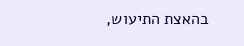בהאצת התיעוש,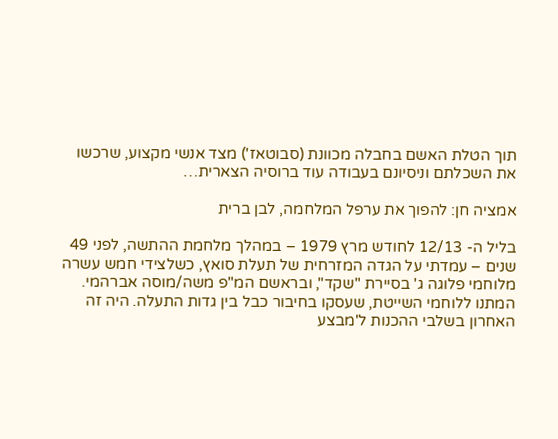תוך הטלת האשם בחבלה מכוונת (סבוטאז') מצד אנשי מקצוע, שרכשו את השכלתם וניסיונם בעבודה עוד ברוסיה הצארית…

אמציה חן: להפוך את ערפל המלחמה, לבן ברית

בליל ה- 12/13 לחודש מרץ 1979 – במהלך מלחמת ההתשה, לפני 49 שנים – עמדתי על הגדה המזרחית של תעלת סואץ, כשלצידי חמש עשרה מלוחמי פלוגה ג' בסיירת "שקד", ובראשם המ"פ משה/מוסה אברהמי. המתנו ללוחמי השייטת, שעסקו בחיבור כבל בין גדות התעלה. היה זה האחרון בשלבי ההכנות ל'מבצע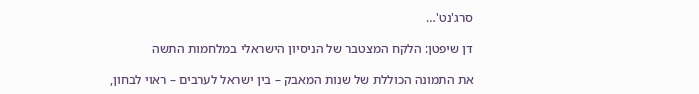סרג'נט'…

דן שיפטן: הלקח המצטבר של הניסיון הישראלי במלחמות התשה

את התמונה הכוללת של שנות המאבק – בין ישראל לערבים – ראוי לבחון,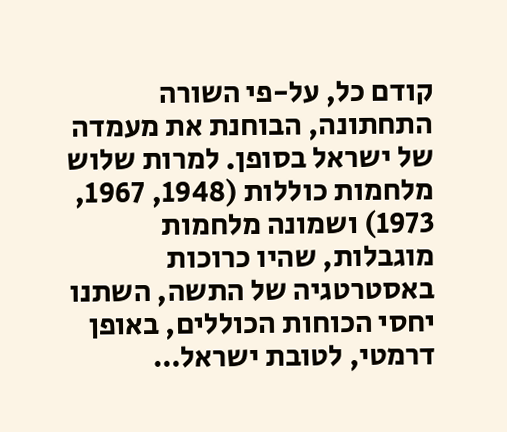קודם כל, על-פי השורה התחתונה, הבוחנת את מעמדה של ישראל בסופן. למרות שלוש מלחמות כוללות (1948, 1967, 1973) ושמונה מלחמות מוגבלות, שהיו כרוכות באסטרטגיה של התשה, השתנו יחסי הכוחות הכוללים, באופן דרמטי, לטובת ישראל…